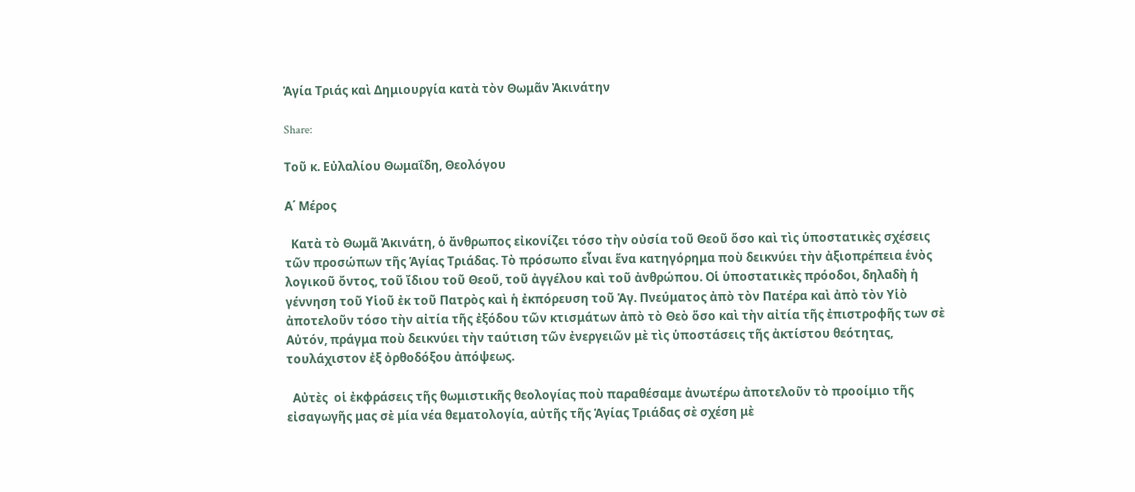Ἁγία Τριάς καὶ Δημιουργία κατὰ τὸν Θωμᾶν Ἀκινάτην

Share:

Τοῦ κ. Εὐλαλίου Θωμαΐδη, Θεολόγου

Α΄ Μέρος

  Κατὰ τὸ Θωμᾶ Ἀκινάτη, ὁ ἄνθρωπος εἰκονίζει τόσο τὴν οὐσία τοῦ Θεοῦ ὅσο καὶ τὶς ὑποστατικὲς σχέσεις τῶν προσώπων τῆς Ἁγίας Τριάδας. Τὸ πρόσωπο εἶναι ἕνα κατηγόρημα ποὺ δεικνύει τὴν ἀξιοπρέπεια ἑνὸς λογικοῦ ὄντος, τοῦ ἴδιου τοῦ Θεοῦ, τοῦ ἀγγέλου καὶ τοῦ ἀνθρώπου. Οἱ ὑποστατικὲς πρόοδοι, δηλαδὴ ἡ γέννηση τοῦ Υἱοῦ ἐκ τοῦ Πατρὸς καὶ ἡ ἐκπόρευση τοῦ Ἁγ. Πνεύματος ἀπὸ τὸν Πατέρα καὶ ἀπὸ τὸν Υἱὸ ἀποτελοῦν τόσο τὴν αἰτία τῆς ἐξόδου τῶν κτισμάτων ἀπὸ τὸ Θεὸ ὅσο καὶ τὴν αἰτία τῆς ἐπιστροφῆς των σὲ Αὐτόν, πράγμα ποὺ δεικνύει τὴν ταύτιση τῶν ἐνεργειῶν μὲ τὶς ὑποστάσεις τῆς ἀκτίστου θεότητας, τουλάχιστον ἐξ ὀρθοδόξου ἀπόψεως.

  Αὐτὲς  οἱ ἐκφράσεις τῆς θωμιστικῆς θεολογίας ποὺ παραθέσαμε ἀνωτέρω ἀποτελοῦν τὸ προοίμιο τῆς εἰσαγωγῆς μας σὲ μία νέα θεματολογία, αὐτῆς τῆς Ἁγίας Τριάδας σὲ σχέση μὲ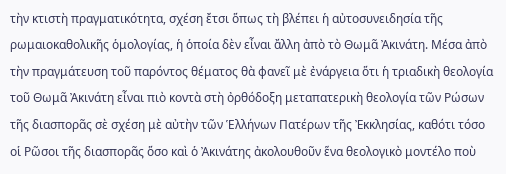τὴν κτιστὴ πραγματικότητα, σχέση ἔτσι ὅπως τὴ βλέπει ἡ αὐτοσυνειδησία τῆς ρωμαιοκαθολικῆς ὁμολογίας, ἡ ὁποία δὲν εἶναι ἄλλη ἀπὸ τὸ Θωμᾶ Ἀκινάτη. Μέσα ἀπὸ τὴν πραγμάτευση τοῦ παρόντος θέματος θὰ φανεῖ μὲ ἐνάργεια ὅτι ἡ τριαδικὴ θεολογία τοῦ Θωμᾶ Ἀκινάτη εἶναι πιὸ κοντὰ στὴ ὀρθόδοξη μεταπατερικὴ θεολογία τῶν Ρώσων τῆς διασπορᾶς σὲ σχέση μὲ αὐτὴν τῶν Ἑλλήνων Πατέρων τῆς Ἐκκλησίας, καθότι τόσο οἱ Ρῶσοι τῆς διασπορᾶς ὅσο καὶ ὁ Ἀκινάτης ἀκολουθοῦν ἕνα θεολογικὸ μοντέλο ποὺ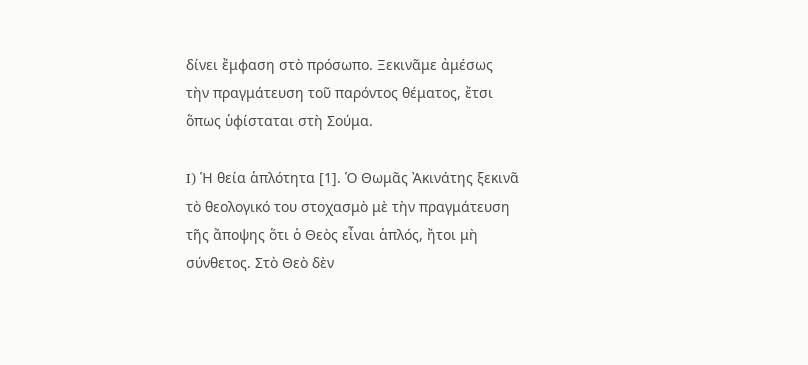δίνει ἔμφαση στὸ πρόσωπο. Ξεκινᾶμε ἀμέσως τὴν πραγμάτευση τοῦ παρόντος θέματος, ἔτσι ὅπως ὑφίσταται στὴ Σούμα.

I) Ἡ θεία ἁπλότητα [1]. Ὁ Θωμᾶς Ἀκινάτης ξεκινᾶ τὸ θεολογικό του στοχασμὸ μὲ τὴν πραγμάτευση τῆς ἄποψης ὅτι ὁ Θεὸς εἶναι ἁπλός, ἤτοι μὴ σύνθετος. Στὸ Θεὸ δὲν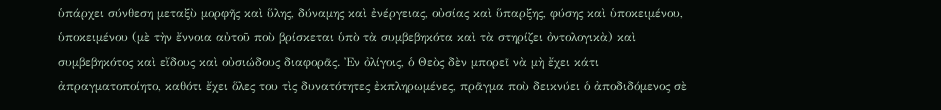ὑπάρχει σύνθεση μεταξὺ μορφῆς καὶ ὕλης, δύναμης καὶ ἐνέργειας, οὐσίας καὶ ὕπαρξης, φύσης καὶ ὑποκειμένου, ὑποκειμένου (μὲ τὴν ἔννοια αὐτοῦ ποὺ βρίσκεται ὑπὸ τὰ συμβεβηκότα καὶ τὰ στηρίζει ὀντολογικὰ) καὶ συμβεβηκότος καὶ εἴδους καὶ οὐσιώδους διαφορᾶς. Ἐν ὀλίγοις, ὁ Θεὸς δὲν μπορεῖ νὰ μὴ ἔχει κάτι ἀπραγματοποίητο, καθότι ἔχει ὅλες του τὶς δυνατότητες ἐκπληρωμένες, πρᾶγμα ποὺ δεικνύει ὁ ἀποδιδόμενος σὲ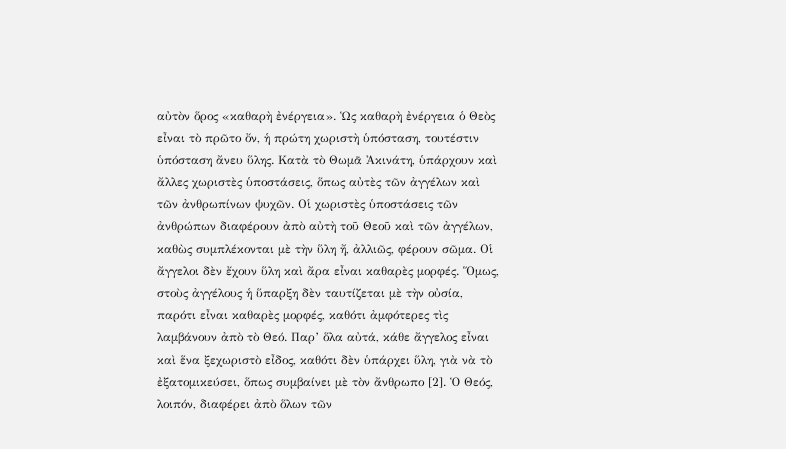αὐτὸν ὅρος «καθαρὴ ἐνέργεια». Ὡς καθαρὴ ἐνέργεια ὁ Θεὸς εἶναι τὸ πρῶτο ὄν, ἡ πρώτη χωριστὴ ὑπόσταση, τουτέστιν ὑπόσταση ἄνευ ὕλης. Κατὰ τὸ Θωμᾶ Ἀκινάτη, ὑπάρχουν καὶ ἄλλες χωριστὲς ὑποστάσεις, ὅπως αὐτὲς τῶν ἀγγέλων καὶ τῶν ἀνθρωπίνων ψυχῶν. Οἱ χωριστὲς ὑποστάσεις τῶν ἀνθρώπων διαφέρουν ἀπὸ αὐτὴ τοῦ Θεοῦ καὶ τῶν ἀγγέλων, καθὼς συμπλέκονται μὲ τὴν ὕλη ἤ, ἀλλιῶς, φέρουν σῶμα. Οἱ ἄγγελοι δὲν ἔχουν ὕλη καὶ ἄρα εἶναι καθαρὲς μορφές. Ὅμως, στοὺς ἀγγέλους ἡ ὕπαρξη δὲν ταυτίζεται μὲ τὴν οὐσία, παρότι εἶναι καθαρὲς μορφές, καθότι ἀμφότερες τὶς λαμβάνουν ἀπὸ τὸ Θεό. Παρ’ ὅλα αὐτά, κάθε ἄγγελος εἶναι καὶ ἕνα ξεχωριστὸ εἶδος, καθότι δὲν ὑπάρχει ὕλη, γιὰ νὰ τὸ ἐξατομικεύσει, ὅπως συμβαίνει μὲ τὸν ἄνθρωπο [2]. Ὁ Θεός, λοιπόν, διαφέρει ἀπὸ ὅλων τῶν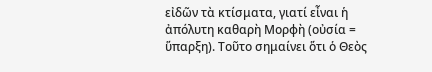εἰδῶν τὰ κτίσματα, γιατί εἶναι ἡ ἀπόλυτη καθαρὴ Μορφὴ (οὐσία = ὕπαρξη). Τοῦτο σημαίνει ὅτι ὁ Θεὸς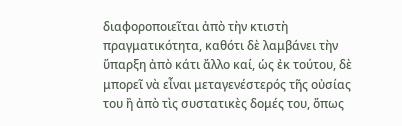διαφοροποιεῖται ἀπὸ τὴν κτιστὴ πραγματικότητα, καθότι δὲ λαμβάνει τὴν ὕπαρξη ἀπὸ κάτι ἄλλο καί, ὡς ἐκ τούτου, δὲ μπορεῖ νὰ εἶναι μεταγενέστερός τῆς οὐσίας του ἢ ἀπὸ τὶς συστατικὲς δομές του, ὅπως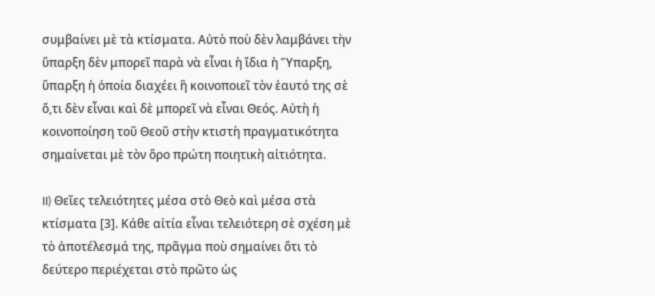συμβαίνει μὲ τὰ κτίσματα. Αὐτὸ ποὺ δὲν λαμβάνει τὴν ὕπαρξη δὲν μπορεῖ παρὰ νὰ εἶναι ἡ ἴδια ἡ Ὕπαρξη, ὕπαρξη ἡ ὁποία διαχέει ἢ κοινοποιεῖ τὸν ἑαυτό της σὲ ὅ,τι δὲν εἶναι καὶ δὲ μπορεῖ νὰ εἶναι Θεός. Αὐτὴ ἡ κοινοποίηση τοῦ Θεοῦ στὴν κτιστὴ πραγματικότητα σημαίνεται μὲ τὸν ὅρο πρώτη ποιητικὴ αἰτιότητα.

II) Θεῖες τελειότητες μέσα στὸ Θεὸ καὶ μέσα στὰ κτίσματα [3]. Κάθε αἰτία εἶναι τελειότερη σὲ σχέση μὲ τὸ ἀποτέλεσμά της, πρᾶγμα ποὺ σημαίνει ὅτι τὸ δεύτερο περιέχεται στὸ πρῶτο ὡς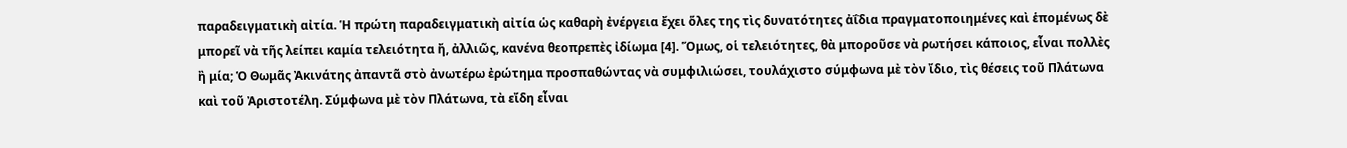παραδειγματικὴ αἰτία. Ἡ πρώτη παραδειγματικὴ αἰτία ὡς καθαρὴ ἐνέργεια ἔχει ὅλες της τὶς δυνατότητες ἀΐδια πραγματοποιημένες καὶ ἑπομένως δὲ μπορεῖ νὰ τῆς λείπει καμία τελειότητα ἤ, ἀλλιῶς, κανένα θεοπρεπὲς ἰδίωμα [4]. Ὅμως, οἱ τελειότητες, θὰ μποροῦσε νὰ ρωτήσει κάποιος, εἶναι πολλὲς ἢ μία; Ὁ Θωμᾶς Ἀκινάτης ἀπαντᾶ στὸ ἀνωτέρω ἐρώτημα προσπαθώντας νὰ συμφιλιώσει, τουλάχιστο σύμφωνα μὲ τὸν ἴδιο, τὶς θέσεις τοῦ Πλάτωνα καὶ τοῦ Ἀριστοτέλη. Σύμφωνα μὲ τὸν Πλάτωνα, τὰ εἴδη εἶναι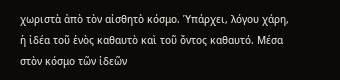χωριστὰ ἀπὸ τὸν αἰσθητὸ κόσμο. Ὑπάρχει, λόγου χάρη, ἡ ἰδέα τοῦ ἑνὸς καθαυτὸ καὶ τοῦ ὄντος καθαυτό. Μέσα στὸν κόσμο τῶν ἰδεῶν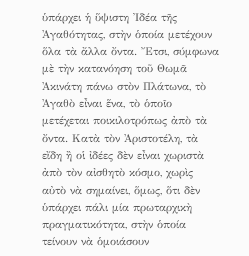ὑπάρχει ἡ ὕψιστη Ἰδέα τῆς Ἀγαθότητας, στὴν ὁποία μετέχουν ὅλα τὰ ἄλλα ὄντα. Ἔτσι, σύμφωνα μὲ τὴν κατανόηση τοῦ Θωμᾶ Ἀκινάτη πάνω στὸν Πλάτωνα, τὸ Ἀγαθὸ εἶναι ἕνα, τὸ ὁποῖο μετέχεται ποικιλοτρόπως ἀπὸ τὰ ὄντα. Κατὰ τὸν Ἀριστοτέλη, τὰ εἴδη ἢ οἱ ἰδέες δὲν εἶναι χωριστὰ ἀπὸ τὸν αἰσθητὸ κόσμο, χωρὶς αὐτὸ νὰ σημαίνει, ὅμως, ὅτι δὲν ὑπάρχει πάλι μία πρωταρχικὴ πραγματικότητα, στὴν ὁποία τείνουν νὰ ὁμοιάσουν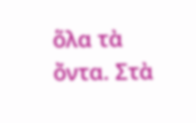ὅλα τὰ ὄντα. Στὰ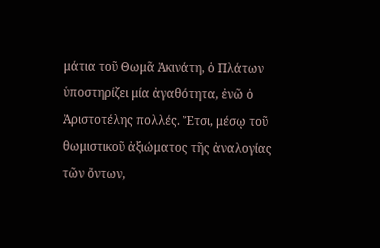μάτια τοῦ Θωμᾶ Ἀκινάτη, ὁ Πλάτων ὑποστηρίζει μία ἀγαθότητα, ἐνῶ ὁ Ἀριστοτέλης πολλές. Ἔτσι, μέσῳ τοῦ θωμιστικοῦ ἀξιώματος τῆς ἀναλογίας τῶν ὄντων,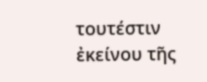τουτέστιν ἐκείνου τῆς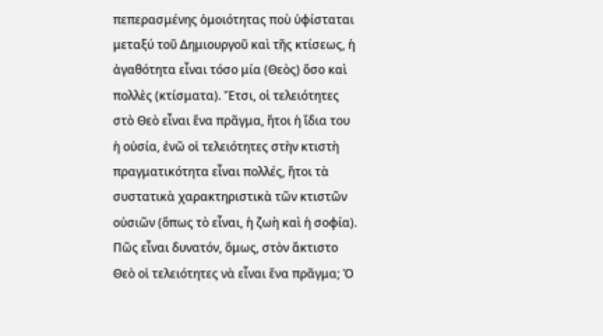πεπερασμένης ὁμοιότητας ποὺ ὑφίσταται μεταξύ τοῦ Δημιουργοῦ καὶ τῆς κτίσεως, ἡ ἀγαθότητα εἶναι τόσο μία (Θεὸς) ὅσο καὶ πολλὲς (κτίσματα). Ἔτσι, οἱ τελειότητες στὸ Θεὸ εἶναι ἕνα πρᾶγμα, ἤτοι ἡ ἴδια του ἡ οὐσία, ἐνῶ οἱ τελειότητες στὴν κτιστὴ πραγματικότητα εἶναι πολλές, ἤτοι τὰ συστατικὰ χαρακτηριστικὰ τῶν κτιστῶν οὐσιῶν (ὅπως τὸ εἶναι, ἡ ζωὴ καὶ ἡ σοφία). Πῶς εἶναι δυνατόν, ὅμως, στὸν ἄκτιστο Θεὸ οἱ τελειότητες νὰ εἶναι ἕνα πρᾶγμα; Ὁ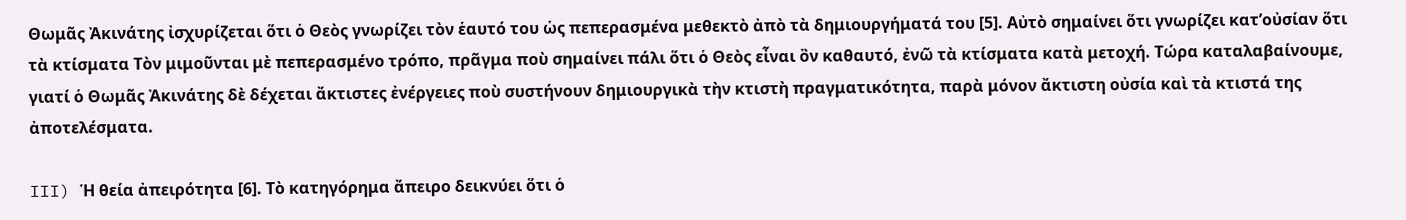Θωμᾶς Ἀκινάτης ἰσχυρίζεται ὅτι ὁ Θεὸς γνωρίζει τὸν ἑαυτό του ὡς πεπερασμένα μεθεκτὸ ἀπὸ τὰ δημιουργήματά του [5]. Αὐτὸ σημαίνει ὅτι γνωρίζει κατ’οὐσίαν ὅτι τὰ κτίσματα Τὸν μιμοῦνται μὲ πεπερασμένο τρόπο, πρᾶγμα ποὺ σημαίνει πάλι ὅτι ὁ Θεὸς εἶναι ὂν καθαυτό, ἐνῶ τὰ κτίσματα κατὰ μετοχή. Τώρα καταλαβαίνουμε, γιατί ὁ Θωμᾶς Ἀκινάτης δὲ δέχεται ἄκτιστες ἐνέργειες ποὺ συστήνουν δημιουργικὰ τὴν κτιστὴ πραγματικότητα, παρὰ μόνον ἄκτιστη οὐσία καὶ τὰ κτιστά της ἀποτελέσματα.

III) Ἡ θεία ἀπειρότητα [6]. Τὸ κατηγόρημα ἄπειρο δεικνύει ὅτι ὁ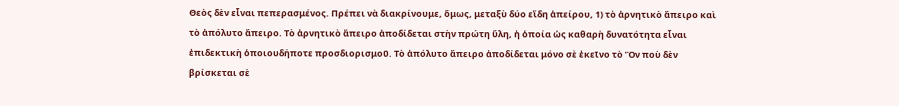Θεὸς δὲν εἶναι πεπερασμένος. Πρέπει νὰ διακρίνουμε, ὅμως, μεταξὺ δύο εἴδη ἀπείρου, 1) τὸ ἀρνητικὸ ἄπειρο καὶ τὸ ἀπόλυτο ἄπειρο. Τὸ ἀρνητικὸ ἄπειρο ἀποδίδεται στὴν πρώτη ὕλη, ἡ ὁποία ὡς καθαρὴ δυνατότητα εἶναι ἐπιδεκτικὴ ὁποιουδήποτε προσδιορισμοῦ. Τὸ ἀπόλυτο ἄπειρο ἀποδίδεται μόνο σὲ ἐκεῖνο τὸ Ὂν ποὺ δὲν βρίσκεται σὲ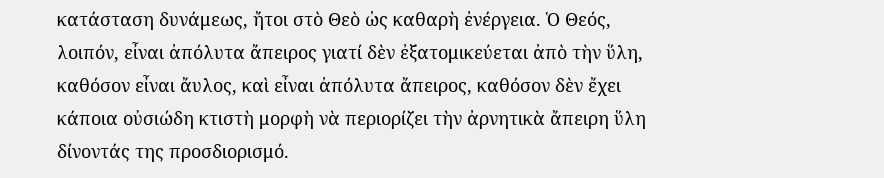κατάσταση δυνάμεως, ἤτοι στὸ Θεὸ ὡς καθαρὴ ἐνέργεια. Ὁ Θεός, λοιπόν, εἶναι ἀπόλυτα ἄπειρος γιατί δὲν ἐξατομικεύεται ἀπὸ τὴν ὕλη, καθόσον εἶναι ἄυλος, καὶ εἶναι ἀπόλυτα ἄπειρος, καθόσον δὲν ἔχει κάποια οὐσιώδη κτιστὴ μορφὴ νὰ περιορίζει τὴν ἀρνητικὰ ἄπειρη ὕλη δίνοντάς της προσδιορισμό.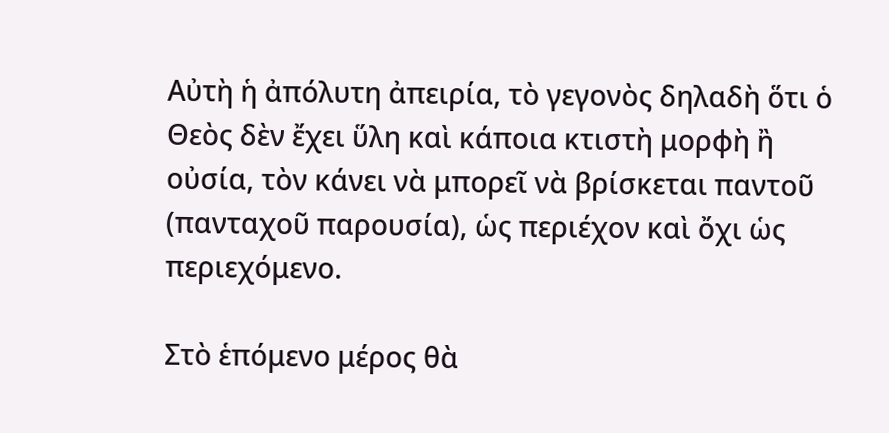Αὐτὴ ἡ ἀπόλυτη ἀπειρία, τὸ γεγονὸς δηλαδὴ ὅτι ὁ Θεὸς δὲν ἔχει ὕλη καὶ κάποια κτιστὴ μορφὴ ἢ οὐσία, τὸν κάνει νὰ μπορεῖ νὰ βρίσκεται παντοῦ (πανταχοῦ παρουσία), ὡς περιέχον καὶ ὄχι ὡς περιεχόμενο.

Στὸ ἑπόμενο μέρος θὰ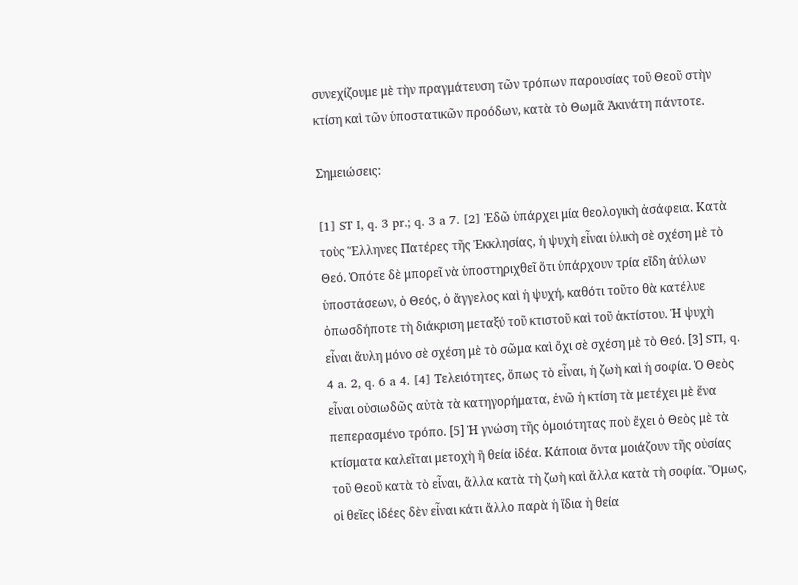συνεχίζουμε μὲ τὴν πραγμάτευση τῶν τρόπων παρουσίας τοῦ Θεοῦ στὴν κτίση καὶ τῶν ὑποστατικῶν προόδων, κατὰ τὸ Θωμᾶ Ἀκινάτη πάντοτε.

Σημειώσεις:

[1] ST I, q. 3 pr.; q. 3 a 7. [2] Ἐδῶ ὑπάρχει μία θεολογικὴ ἀσάφεια. Κατὰ τοὺς Ἕλληνες Πατέρες τῆς Ἐκκλησίας, ἡ ψυχὴ εἶναι ὑλικὴ σὲ σχέση μὲ τὸ Θεό. Ὁπότε δὲ μπορεῖ νὰ ὑποστηριχθεῖ ὅτι ὑπάρχουν τρία εἴδη ἀύλων ὑποστάσεων, ὁ Θεός, ὁ ἄγγελος καὶ ἡ ψυχή, καθότι τοῦτο θὰ κατέλυε ὁπωσδήποτε τὴ διάκριση μεταξύ τοῦ κτιστοῦ καὶ τοῦ ἀκτίστου. Ἡ ψυχὴ εἶναι ἄυλη μόνο σὲ σχέση μὲ τὸ σῶμα καὶ ὄχι σὲ σχέση μὲ τὸ Θεό. [3] STI, q. 4 a. 2, q. 6 a 4. [4] Τελειότητες, ὅπως τὸ εἶναι, ἡ ζωὴ καὶ ἡ σοφία. Ὁ Θεὸς εἶναι οὐσιωδῶς αὐτὰ τὰ κατηγορήματα, ἐνῶ ἡ κτίση τὰ μετέχει μὲ ἕνα πεπερασμένο τρόπο. [5] Ἡ γνώση τῆς ὁμοιότητας ποὺ ἔχει ὁ Θεὸς μὲ τὰ κτίσματα καλεῖται μετοχὴ ἢ θεία ἰδέα. Κάποια ὄντα μοιάζουν τῆς οὐσίας τοῦ Θεοῦ κατὰ τὸ εἶναι, ἄλλα κατὰ τὴ ζωὴ καὶ ἄλλα κατὰ τὴ σοφία. Ὅμως, οἱ θεῖες ἰδέες δὲν εἶναι κάτι ἄλλο παρὰ ἡ ἴδια ἡ θεία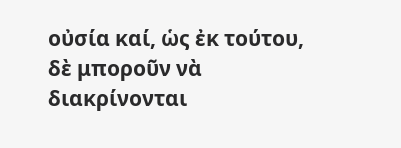οὐσία καί, ὡς ἐκ τούτου, δὲ μποροῦν νὰ διακρίνονται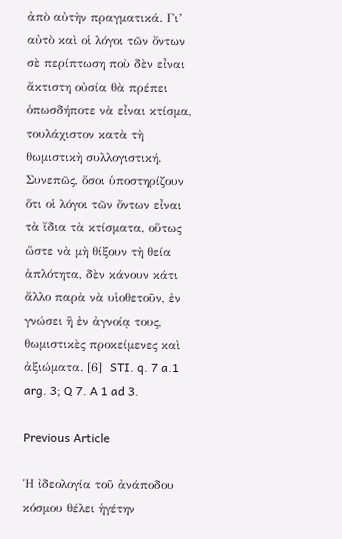ἀπὸ αὐτὴν πραγματικά. Γι’ αὐτὸ καὶ οἱ λόγοι τῶν ὄντων σὲ περίπτωση ποὺ δὲν εἶναι ἄκτιστη οὐσία θὰ πρέπει ὁπωσδήποτε νὰ εἶναι κτίσμα, τουλάχιστον κατὰ τὴ θωμιστικὴ συλλογιστική. Συνεπῶς, ὅσοι ὑποστηρίζουν ὅτι οἱ λόγοι τῶν ὄντων εἶναι τὰ ἴδια τὰ κτίσματα, οὕτως ὥστε νὰ μὴ θίξουν τὴ θεία ἁπλότητα, δὲν κάνουν κάτι ἄλλο παρὰ νὰ υἱοθετοῦν, ἐν γνώσει ἢ ἐν ἀγνοίᾳ τους, θωμιστικὲς προκείμενες καὶ ἀξιώματα. [6]  STI. q. 7 a.1 arg. 3; Q 7. A 1 ad 3.

Previous Article

Ἡ ἰδεολογία τοῦ ἀνάποδου κόσμου θέλει ἡγέτην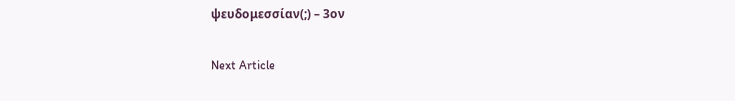ψευδομεσσίαν(;) – 3ον

Next Article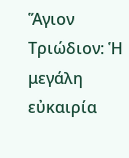Ἅγιον Τριώδιον: Ἡ μεγάλη εὐκαιρία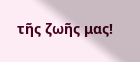τῆς ζωῆς μας!